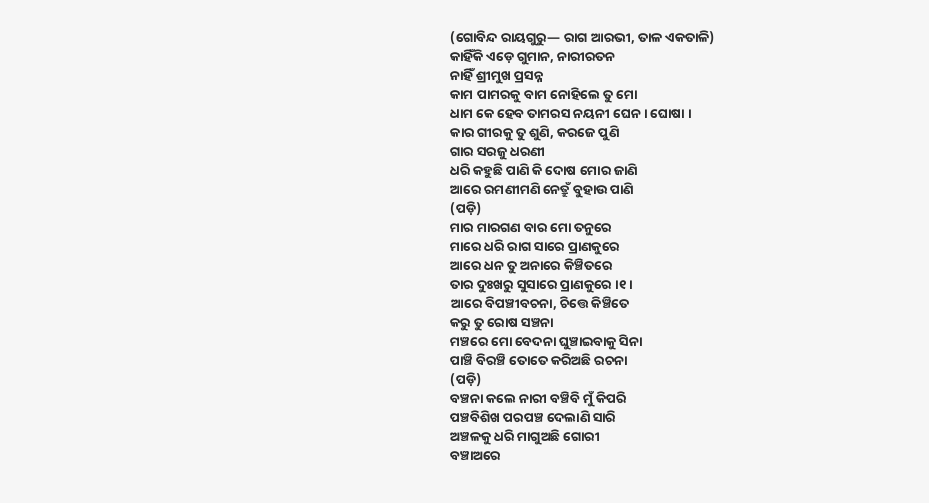(ଗୋବିନ୍ଦ ରାୟଗୁରୁ— ରାଗ ଆରଭୀ, ତାଳ ଏକତାଳି)
କାହିଁକି ଏଡ଼େ ଗୁମାନ, ନାରୀରତନ
ନାହିଁ ଶ୍ରୀମୁଖ ପ୍ରସନ୍ନ
କାମ ପାମରକୁ ବାମ ନୋହିଲେ ତୁ ମୋ
ଧାମ କେ ହେବ ତାମରସ ନୟନୀ ଘେନ । ଘୋଷା ।
କାର ଗୀରକୁ ତୁ ଶୁଣି, କରଜେ ପୁଣି
ଗାର ସରଜୁ ଧରଣୀ
ଧରି କହୁଛି ପାଣି କି ଦୋଷ ମୋର ଜାଣି
ଆରେ ରମଣୀମଣି ନେତ୍ରୁଁ ବୁହାଉ ପାଣି
(ପଡ଼ି)
ମାର ମାରଗଣ ବାର ମୋ ତନୁରେ
ମାରେ ଧରି ରାଗ ସାରେ ପ୍ରାଣକୁରେ
ଆରେ ଧନ ତୁ ଅନାରେ କିଞ୍ଚିତରେ
ତାର ଦୁଃଖରୁ ସୁସାରେ ପ୍ରାଣକୁରେ ।୧।
ଆରେ ବିପଞ୍ଚୀବଚନା, ଚିତ୍ତେ କିଞ୍ଚିତେ
କରୁ ତୁ ରୋଷ ସଞ୍ଚନା
ମଞ୍ଚରେ ମୋ ବେଦନା ଘୁଞ୍ଚାଇବାକୁ ସିନା
ପାଞ୍ଚି ବିରଞ୍ଚି ତୋତେ କରିଅଛି ରଚନା
(ପଡ଼ି)
ବଞ୍ଚନା କଲେ ନାରୀ ବଞ୍ଚିବି ମୁଁ କିପରି
ପଞ୍ଚବିଶିଖ ପରପଞ୍ଚ ଦେଲାଣି ସାରି
ଅଞ୍ଚଳକୁ ଧରି ମାଗୁଅଛି ଗୋରୀ
ବଞ୍ଚାଅରେ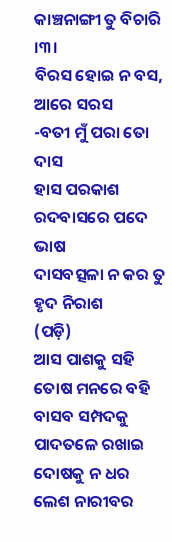କାଞ୍ଚନାଙ୍ଗୀ ତୁ ବିଚାରି ।୩।
ବିରସ ହୋଇ ନ ବସ, ଆରେ ସରସ
-ବତୀ ମୁଁ ପରା ତୋ ଦାସ
ହାସ ପରକାଶ ରଦବାସରେ ପଦେ ଭାଷ
ଦାସବତ୍ସଳା ନ କର ତୁ ହୃଦ ନିରାଶ
(ପଡ଼ି)
ଆସ ପାଶକୁ ସହି ତୋଷ ମନରେ ବହି
ବାସବ ସମ୍ପଦକୁ ପାଦତଳେ ରଖାଇ
ଦୋଷକୁ ନ ଧର ଲେଶ ନାରୀବର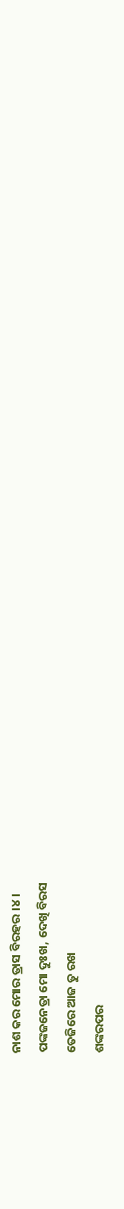ନାଶ କର ମୋର ତ୍ରାସ ବିରହର ।୪।
ପଙ୍କଜନେତ୍ରା ମୋ ଦୁଃଖ, ଦେଖି ବିରସ
ତେଜିରେ ଆଜ ତୁ ରଖ
ଶଙ୍କରପର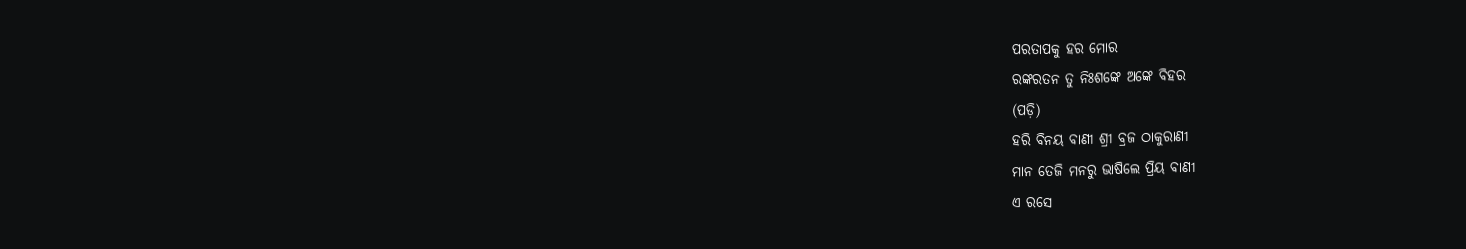ପରତାପକୁ ହର ମୋର
ରଙ୍କରତନ ତୁ ନିଃଶଙ୍କେ ଅଙ୍କେ ବିହର
(ପଡ଼ି)
ହରି ବିନୟ ବାଣୀ ଶ୍ରୀ ବ୍ରଜ ଠାକୁରାଣୀ
ମାନ ତେଜି ମନରୁ ଭାଷିଲେ ପ୍ରିୟ ବାଣୀ
ଏ ରସେ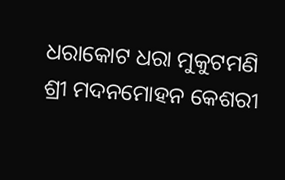ଧରାକୋଟ ଧରା ମୁକୁଟମଣି
ଶ୍ରୀ ମଦନମୋହନ କେଶରୀ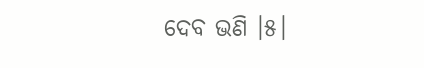ଦେବ ଭଣି ।୫।